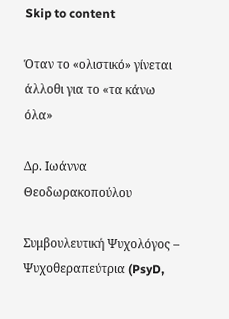Skip to content

Όταν το «ολιστικό» γίνεται άλλοθι για το «τα κάνω όλα»

Δρ. Ιωάννα Θεοδωρακοπούλου

Συμβουλευτική Ψυχολόγος – Ψυχοθεραπεύτρια (PsyD,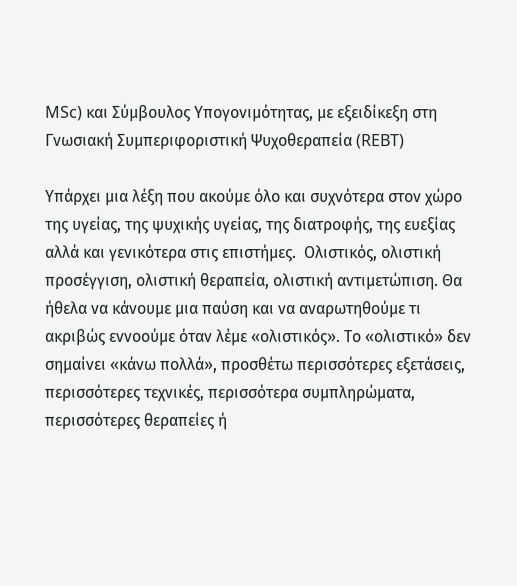MSc) και Σύμβουλος Υπογονιμότητας, με εξειδίκεξη στη Γνωσιακή Συμπεριφοριστική Ψυχοθεραπεία (REBT)

Υπάρχει μια λέξη που ακούμε όλο και συχνότερα στον χώρο της υγείας, της ψυχικής υγείας, της διατροφής, της ευεξίας αλλά και γενικότερα στις επιστήμες.  Ολιστικός, ολιστική προσέγγιση, ολιστική θεραπεία, ολιστική αντιμετώπιση. Θα ήθελα να κάνουμε μια παύση και να αναρωτηθούμε τι ακριβώς εννοούμε όταν λέμε «ολιστικός». Το «ολιστικό» δεν σημαίνει «κάνω πολλά», προσθέτω περισσότερες εξετάσεις, περισσότερες τεχνικές, περισσότερα συμπληρώματα, περισσότερες θεραπείες ή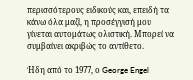περισσότερους ειδικούς και, επειδή τα κάνω όλα μαζί, η προσέγγισή μου γίνεται αυτομάτως ολιστική. Μπορεί να συμβαίνει ακριβώς το αντίθετο.

Ήδη από το 1977, ο George Engel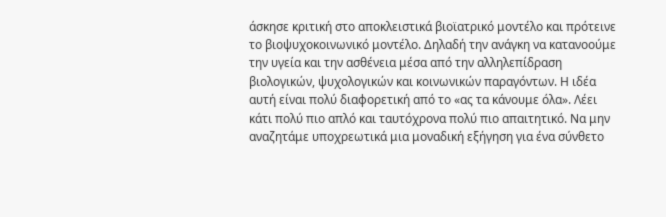άσκησε κριτική στο αποκλειστικά βιοϊατρικό μοντέλο και πρότεινε το βιοψυχοκοινωνικό μοντέλο. Δηλαδή την ανάγκη να κατανοούμε την υγεία και την ασθένεια μέσα από την αλληλεπίδραση βιολογικών, ψυχολογικών και κοινωνικών παραγόντων. Η ιδέα αυτή είναι πολύ διαφορετική από το «ας τα κάνουμε όλα». Λέει κάτι πολύ πιο απλό και ταυτόχρονα πολύ πιο απαιτητικό. Να μην αναζητάμε υποχρεωτικά μια μοναδική εξήγηση για ένα σύνθετο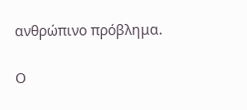ανθρώπινο πρόβλημα.

Ο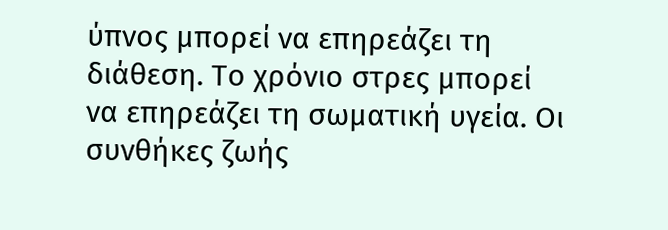ύπνος μπορεί να επηρεάζει τη διάθεση. Το χρόνιο στρες μπορεί να επηρεάζει τη σωματική υγεία. Οι συνθήκες ζωής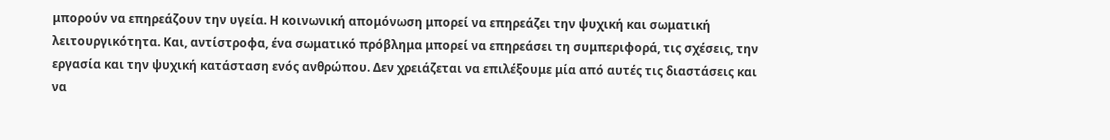μπορούν να επηρεάζουν την υγεία. Η κοινωνική απομόνωση μπορεί να επηρεάζει την ψυχική και σωματική λειτουργικότητα. Και, αντίστροφα, ένα σωματικό πρόβλημα μπορεί να επηρεάσει τη συμπεριφορά, τις σχέσεις, την εργασία και την ψυχική κατάσταση ενός ανθρώπου. Δεν χρειάζεται να επιλέξουμε μία από αυτές τις διαστάσεις και να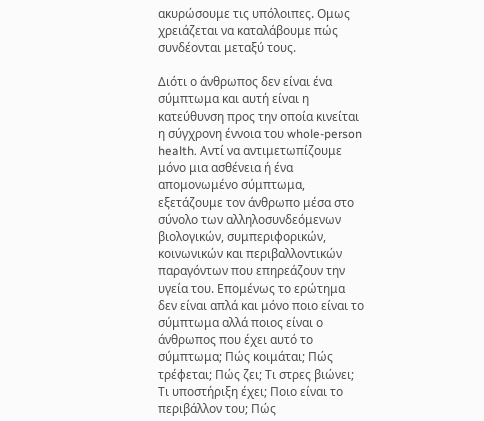ακυρώσουμε τις υπόλοιπες. Ομως χρειάζεται να καταλάβουμε πώς συνδέονται μεταξύ τους.

Διότι ο άνθρωπος δεν είναι ένα σύμπτωμα και αυτή είναι η κατεύθυνση προς την οποία κινείται η σύγχρονη έννοια του whole-person health. Αντί να αντιμετωπίζουμε μόνο μια ασθένεια ή ένα απομονωμένο σύμπτωμα, εξετάζουμε τον άνθρωπο μέσα στο σύνολο των αλληλοσυνδεόμενων βιολογικών, συμπεριφορικών, κοινωνικών και περιβαλλοντικών παραγόντων που επηρεάζουν την υγεία του. Επομένως το ερώτημα δεν είναι απλά και μόνο ποιο είναι το σύμπτωμα αλλά ποιος είναι ο άνθρωπος που έχει αυτό το σύμπτωμα; Πώς κοιμάται; Πώς τρέφεται; Πώς ζει; Τι στρες βιώνει; Τι υποστήριξη έχει; Ποιο είναι το περιβάλλον του; Πώς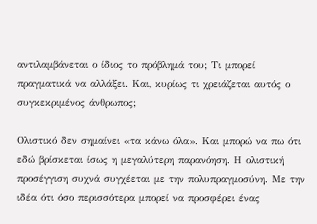αντιλαμβάνεται ο ίδιος το πρόβλημά του; Τι μπορεί πραγματικά να αλλάξει. Και, κυρίως τι χρειάζεται αυτός ο συγκεκριμένος άνθρωπος;

Ολιστικό δεν σημαίνει «τα κάνω όλα». Και μπορώ να πω ότι εδώ βρίσκεται ίσως η μεγαλύτερη παρανόηση. Η ολιστική προσέγγιση συχνά συγχέεται με την πολυπραγμοσύνη. Με την ιδέα ότι όσο περισσότερα μπορεί να προσφέρει ένας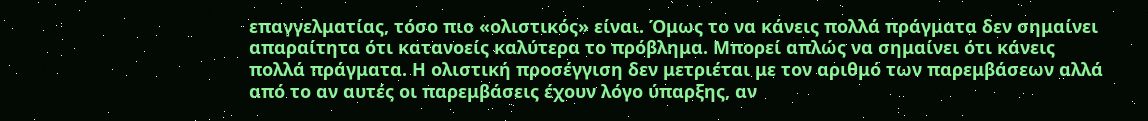επαγγελματίας, τόσο πιο «ολιστικός» είναι. Όμως το να κάνεις πολλά πράγματα δεν σημαίνει απαραίτητα ότι κατανοείς καλύτερα το πρόβλημα. Μπορεί απλώς να σημαίνει ότι κάνεις πολλά πράγματα. Η ολιστική προσέγγιση δεν μετριέται με τον αριθμό των παρεμβάσεων αλλά από το αν αυτές οι παρεμβάσεις έχουν λόγο ύπαρξης, αν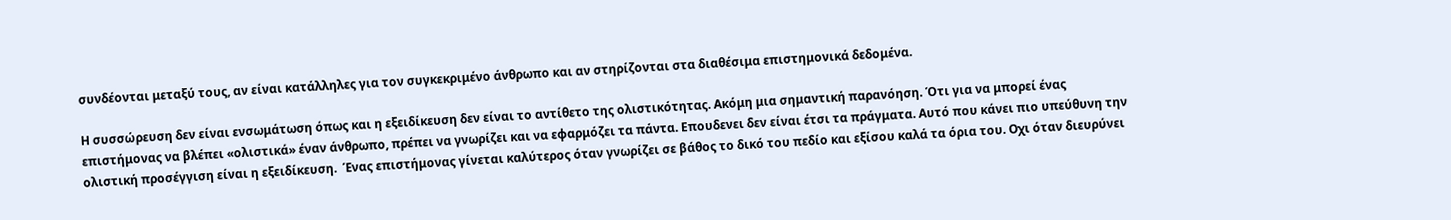συνδέονται μεταξύ τους, αν είναι κατάλληλες για τον συγκεκριμένο άνθρωπο και αν στηρίζονται στα διαθέσιμα επιστημονικά δεδομένα.

Η συσσώρευση δεν είναι ενσωμάτωση όπως και η εξειδίκευση δεν είναι το αντίθετο της ολιστικότητας. Ακόμη μια σημαντική παρανόηση. Ότι για να μπορεί ένας επιστήμονας να βλέπει «ολιστικά» έναν άνθρωπο, πρέπει να γνωρίζει και να εφαρμόζει τα πάντα. Επουδενει δεν είναι έτσι τα πράγματα. Αυτό που κάνει πιο υπεύθυνη την ολιστική προσέγγιση είναι η εξειδίκευση.  Ένας επιστήμονας γίνεται καλύτερος όταν γνωρίζει σε βάθος το δικό του πεδίο και εξίσου καλά τα όρια του. Οχι όταν διευρύνει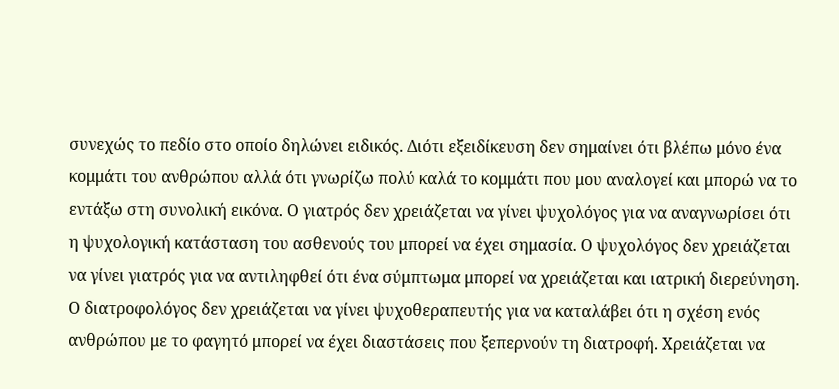συνεχώς το πεδίο στο οποίο δηλώνει ειδικός. Διότι εξειδίκευση δεν σημαίνει ότι βλέπω μόνο ένα κομμάτι του ανθρώπου αλλά ότι γνωρίζω πολύ καλά το κομμάτι που μου αναλογεί και μπορώ να το εντάξω στη συνολική εικόνα. Ο γιατρός δεν χρειάζεται να γίνει ψυχολόγος για να αναγνωρίσει ότι η ψυχολογική κατάσταση του ασθενούς του μπορεί να έχει σημασία. Ο ψυχολόγος δεν χρειάζεται να γίνει γιατρός για να αντιληφθεί ότι ένα σύμπτωμα μπορεί να χρειάζεται και ιατρική διερεύνηση. Ο διατροφολόγος δεν χρειάζεται να γίνει ψυχοθεραπευτής για να καταλάβει ότι η σχέση ενός ανθρώπου με το φαγητό μπορεί να έχει διαστάσεις που ξεπερνούν τη διατροφή. Χρειάζεται να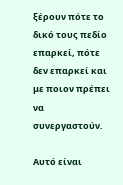ξέρουν πότε το δικό τους πεδίο επαρκεί, πότε δεν επαρκεί και με ποιον πρέπει να συνεργαστούν.

Αυτό είναι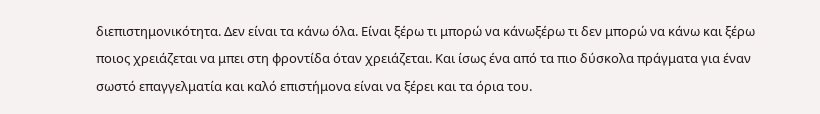διεπιστημονικότητα. Δεν είναι τα κάνω όλα. Είναι ξέρω τι μπορώ να κάνωξέρω τι δεν μπορώ να κάνω και ξέρω ποιος χρειάζεται να μπει στη φροντίδα όταν χρειάζεται. Και ίσως ένα από τα πιο δύσκολα πράγματα για έναν σωστό επαγγελματία και καλό επιστήμονα είναι να ξέρει και τα όρια του.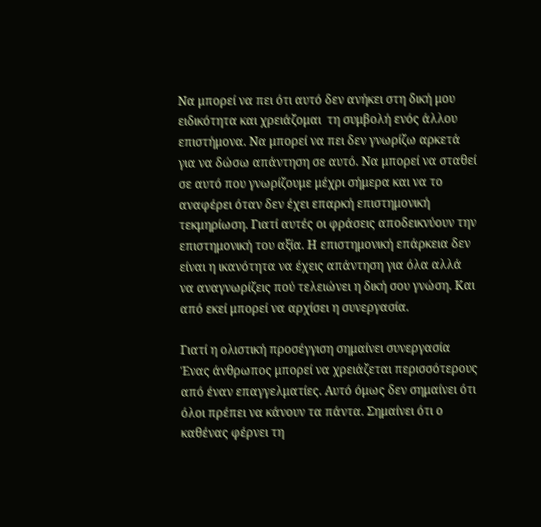Να μπορεί να πει ότι αυτό δεν ανήκει στη δική μου ειδικότητα και χρειάζομαι  τη συμβολή ενός άλλου επιστήμονα. Να μπορεί να πει δεν γνωρίζω αρκετά για να δώσω απάντηση σε αυτό. Να μπορεί να σταθεί σε αυτό που γνωρίζουμε μέχρι σήμερα και να το αναφέρει όταν δεν έχει επαρκή επιστημονική τεκμηρίωση. Γιατί αυτές οι φράσεις αποδεικνύουν την επιστημονική του αξία. Η επιστημονική επάρκεια δεν είναι η ικανότητα να έχεις απάντηση για όλα αλλά να αναγνωρίζεις πού τελειώνει η δική σου γνώση. Και από εκεί μπορεί να αρχίσει η συνεργασία.

Γιατί η ολιστική προσέγγιση σημαίνει συνεργασία Ένας άνθρωπος μπορεί να χρειάζεται περισσότερους από έναν επαγγελματίες. Αυτό όμως δεν σημαίνει ότι όλοι πρέπει να κάνουν τα πάντα. Σημαίνει ότι ο καθένας φέρνει τη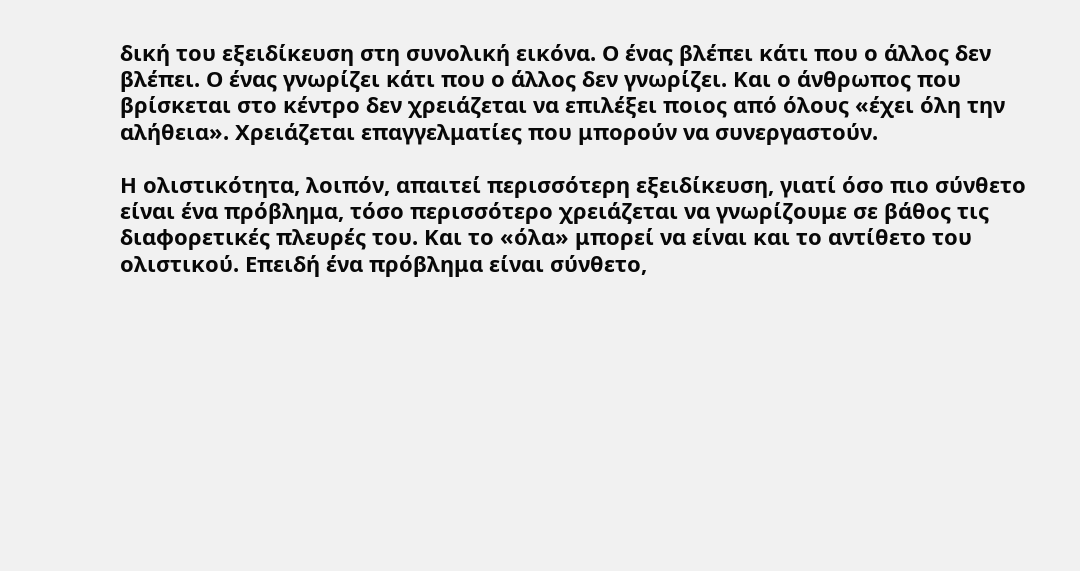δική του εξειδίκευση στη συνολική εικόνα. Ο ένας βλέπει κάτι που ο άλλος δεν βλέπει. Ο ένας γνωρίζει κάτι που ο άλλος δεν γνωρίζει. Και ο άνθρωπος που βρίσκεται στο κέντρο δεν χρειάζεται να επιλέξει ποιος από όλους «έχει όλη την αλήθεια». Χρειάζεται επαγγελματίες που μπορούν να συνεργαστούν.

Η ολιστικότητα, λοιπόν, απαιτεί περισσότερη εξειδίκευση, γιατί όσο πιο σύνθετο είναι ένα πρόβλημα, τόσο περισσότερο χρειάζεται να γνωρίζουμε σε βάθος τις διαφορετικές πλευρές του. Και το «όλα» μπορεί να είναι και το αντίθετο του ολιστικού. Επειδή ένα πρόβλημα είναι σύνθετο,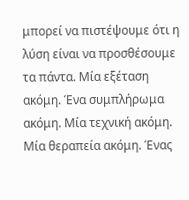μπορεί να πιστέψουμε ότι η λύση είναι να προσθέσουμε τα πάντα. Μία εξέταση ακόμη. Ένα συμπλήρωμα ακόμη. Μία τεχνική ακόμη. Μία θεραπεία ακόμη. Ένας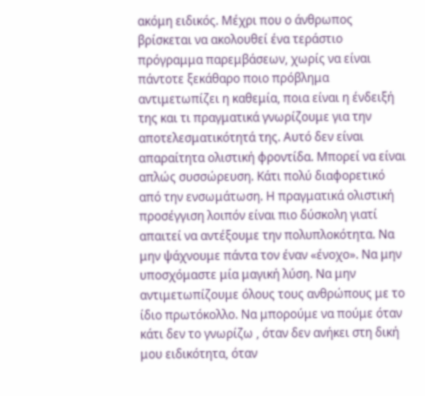ακόμη ειδικός. Μέχρι που ο άνθρωπος βρίσκεται να ακολουθεί ένα τεράστιο πρόγραμμα παρεμβάσεων, χωρίς να είναι πάντοτε ξεκάθαρο ποιο πρόβλημα αντιμετωπίζει η καθεμία, ποια είναι η ένδειξή της και τι πραγματικά γνωρίζουμε για την αποτελεσματικότητά της. Αυτό δεν είναι απαραίτητα ολιστική φροντίδα. Μπορεί να είναι απλώς συσσώρευση. Κάτι πολύ διαφορετικό από την ενσωμάτωση. Η πραγματικά ολιστική προσέγγιση λοιπόν είναι πιο δύσκολη γιατί απαιτεί να αντέξουμε την πολυπλοκότητα. Να μην ψάχνουμε πάντα τον έναν «ένοχο». Να μην υποσχόμαστε μία μαγική λύση. Να μην αντιμετωπίζουμε όλους τους ανθρώπους με το ίδιο πρωτόκολλο. Να μπορούμε να πούμε όταν κάτι δεν το γνωρίζω , όταν δεν ανήκει στη δική μου ειδικότητα, όταν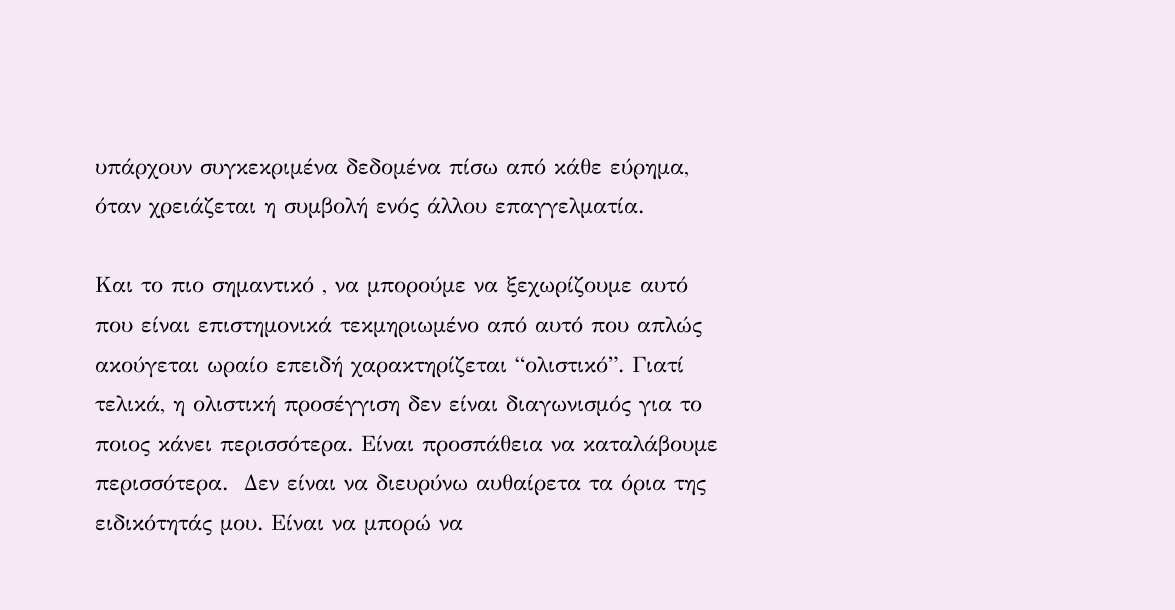υπάρχουν συγκεκριμένα δεδομένα πίσω από κάθε εύρημα, όταν χρειάζεται η συμβολή ενός άλλου επαγγελματία.

Και το πιο σημαντικό , να μπορούμε να ξεχωρίζουμε αυτό που είναι επιστημονικά τεκμηριωμένο από αυτό που απλώς ακούγεται ωραίο επειδή χαρακτηρίζεται “ολιστικό”. Γιατί τελικά, η ολιστική προσέγγιση δεν είναι διαγωνισμός για το ποιος κάνει περισσότερα. Είναι προσπάθεια να καταλάβουμε περισσότερα.  Δεν είναι να διευρύνω αυθαίρετα τα όρια της ειδικότητάς μου. Είναι να μπορώ να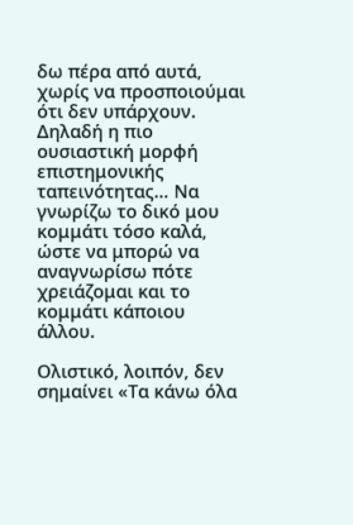δω πέρα από αυτά, χωρίς να προσποιούμαι ότι δεν υπάρχουν. Δηλαδή η πιο ουσιαστική μορφή επιστημονικής ταπεινότητας… Να γνωρίζω το δικό μου κομμάτι τόσο καλά, ώστε να μπορώ να αναγνωρίσω πότε χρειάζομαι και το κομμάτι κάποιου άλλου.

Ολιστικό, λοιπόν, δεν σημαίνει «Τα κάνω όλα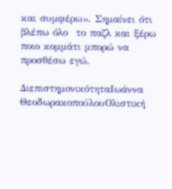και συμφέρω». Σημαίνει ότι βλέπω όλο  το παζλ και ξέρω ποιο κομμάτι μπορώ να προσθέσω εγώ.

ΔιεπιστημονικότηταΙωάννα ΘεοδωρακοπούλουΟλιστική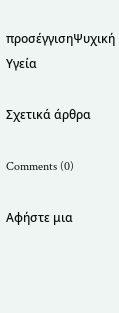προσέγγισηΨυχική Υγεία

Σχετικά άρθρα

Comments (0)

Αφήστε μια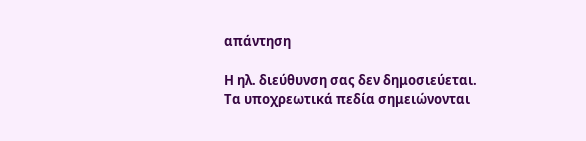απάντηση

Η ηλ. διεύθυνση σας δεν δημοσιεύεται. Τα υποχρεωτικά πεδία σημειώνονται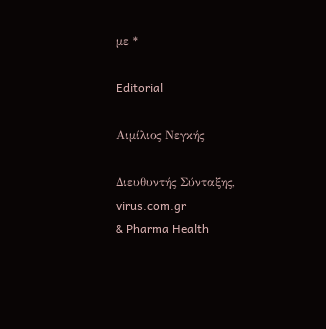με *

Editorial

Αιμίλιος Νεγκής

Διευθυντής Σύνταξης, virus.com.gr
& Pharma Health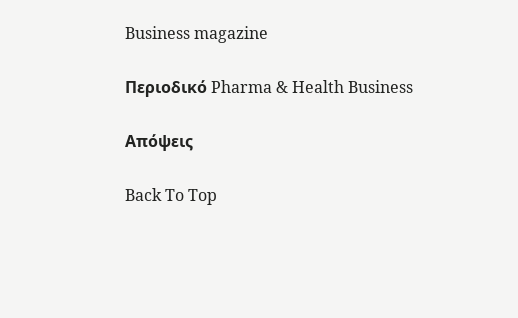Business magazine

Περιοδικό Pharma & Health Business

Απόψεις

Back To Top